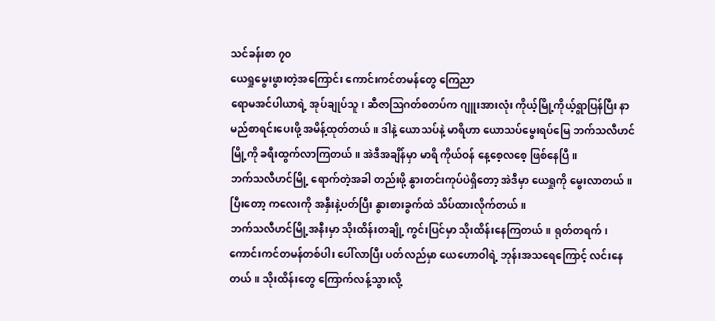သင်ခန်းစာ ၇၀
ယေရှုမွေးဖွားတဲ့အကြောင်း ကောင်းကင်တမန်တွေ ကြေညာ
ရောမအင်ပါယာရဲ့ အုပ်ချုပ်သူ၊ ဆီဇာဩဂတ်စတပ်က ဂျူးအားလုံး ကိုယ့်မြို့ကိုယ့်ရွာပြန်ပြီး နာမည်စာရင်းပေးဖို့ အမိန့်ထုတ်တယ်။ ဒါနဲ့ ယောသပ်နဲ့ မာရိဟာ ယောသပ်မွေးရပ်မြေ ဘက်သလီဟင်မြို့ကို ခရီးထွက်လာကြတယ်။ အဲဒီအချိန်မှာ မာရိ ကိုယ်ဝန် နေ့စေ့လစေ့ ဖြစ်နေပြီ။
ဘက်သလီဟင်မြို့ ရောက်တဲ့အခါ တည်းဖို့ နွားတင်းကုပ်ပဲရှိတော့ အဲဒီမှာ ယေရှုကို မွေးလာတယ်။ ပြီးတော့ ကလေးကို အနှီးနဲ့ပတ်ပြီး နွားစားခွက်ထဲ သိပ်ထားလိုက်တယ်။
ဘက်သလီဟင်မြို့အနီးမှာ သိုးထိန်းတချို့ ကွင်းပြင်မှာ သိုးထိန်းနေကြတယ်။ ရုတ်တရက်၊ ကောင်းကင်တမန်တစ်ပါး ပေါ်လာပြီး ပတ်လည်မှာ ယေဟောဝါရဲ့ ဘုန်းအသရေကြောင့် လင်းနေတယ်။ သိုးထိန်းတွေ ကြောက်လန့်သွားလို့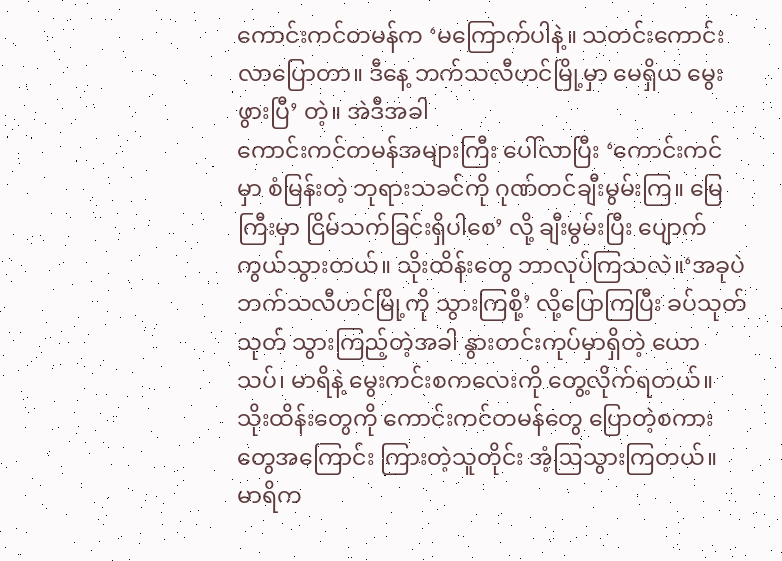ကောင်းကင်တမန်က ‘မကြောက်ပါနဲ့။ သတင်းကောင်း လာပြောတာ။ ဒီနေ့ ဘက်သလီဟင်မြို့မှာ မေရှိယ မွေးဖွားပြီ’ တဲ့။ အဲဒီအခါ
ကောင်းကင်တမန်အများကြီး ပေါ်လာပြီး ‘ကောင်းကင်မှာ စံမြန်းတဲ့ ဘုရားသခင်ကို ဂုဏ်တင်ချီးမွမ်းကြ။ မြေကြီးမှာ ငြိမ်သက်ခြင်းရှိပါစေ’ လို့ ချီးမွမ်းပြီး ပျောက်ကွယ်သွားတယ်။ သိုးထိန်းတွေ ဘာလုပ်ကြသလဲ။‘အခုပဲ ဘက်သလီဟင်မြို့ကို သွားကြစို့’ လို့ပြောကြပြီး ခပ်သုတ်သုတ် သွားကြည့်တဲ့အခါ နွားတင်းကုပ်မှာရှိတဲ့ ယောသပ်၊ မာရိနဲ့ မွေးကင်းစကလေးကို တွေ့လိုက်ရတယ်။
သိုးထိန်းတွေကို ကောင်းကင်တမန်တွေ ပြောတဲ့စကားတွေအကြောင်း ကြားတဲ့သူတိုင်း အံ့ဩသွားကြတယ်။ မာရိက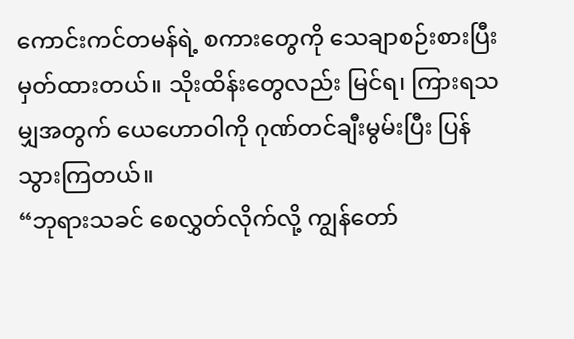ကောင်းကင်တမန်ရဲ့ စကားတွေကို သေချာစဉ်းစားပြီး မှတ်ထားတယ်။ သိုးထိန်းတွေလည်း မြင်ရ၊ ကြားရသမျှအတွက် ယေဟောဝါကို ဂုဏ်တင်ချီးမွမ်းပြီး ပြန်သွားကြတယ်။
“ဘုရားသခင် စေလွှတ်လိုက်လို့ ကျွန်တော်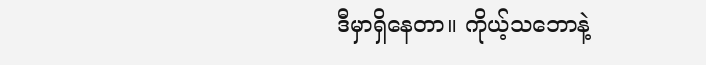ဒီမှာရှိနေတာ။ ကိုယ့်သဘောနဲ့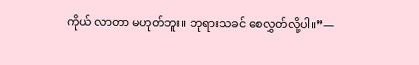ကိုယ် လာတာ မဟုတ်ဘူး။ ဘုရားသခင် စေလွှတ်လို့ပါ။”—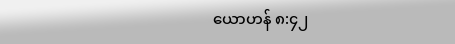ယောဟန် ၈:၄၂